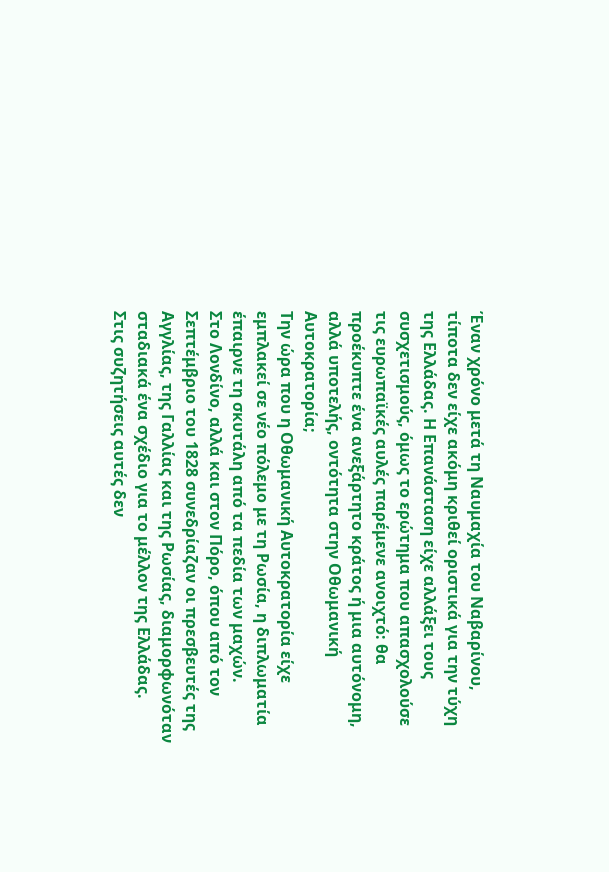Έναν χρόνο μετά τη Ναυμαχία του Ναβαρίνου, τίποτα δεν είχε ακόμη κριθεί οριστικά για την τύχη της Ελλάδας. Η Επανάσταση είχε αλλάξει τους συσχετισμούς, όμως το ερώτημα που απασχολούσε τις ευρωπαϊκές αυλές παρέμενε ανοιχτό: θα προέκυπτε ένα ανεξάρτητο κράτος ή μια αυτόνομη, αλλά υποτελής, οντότητα στην Οθωμανική Αυτοκρατορία;
Την ώρα που η Οθωμανική Αυτοκρατορία είχε εμπλακεί σε νέο πόλεμο με τη Ρωσία, η διπλωματία έπαιρνε τη σκυτάλη από τα πεδία των μαχών.
Στο Λονδίνο, αλλά και στον Πόρο, όπου από τον Σεπτέμβριο του 1828 συνεδρίαζαν οι πρεσβευτές της Αγγλίας, της Γαλλίας και της Ρωσίας, διαμορφωνόταν σταδιακά ένα σχέδιο για το μέλλον της Ελλάδας.
Στις συζητήσεις αυτές δεν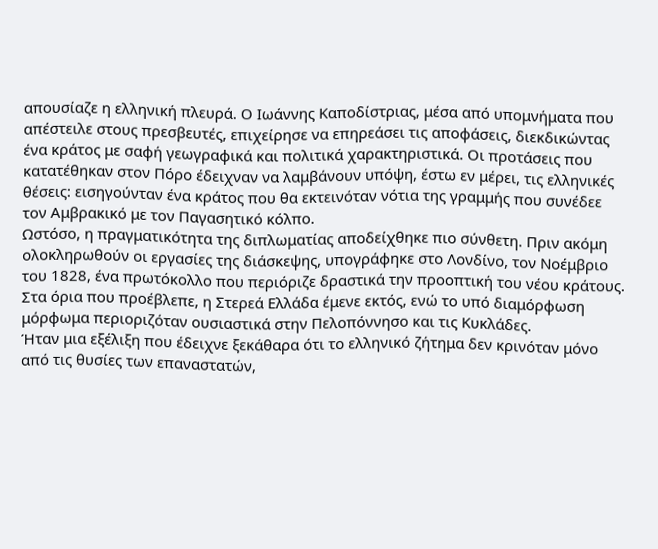απουσίαζε η ελληνική πλευρά. Ο Ιωάννης Καποδίστριας, μέσα από υπομνήματα που απέστειλε στους πρεσβευτές, επιχείρησε να επηρεάσει τις αποφάσεις, διεκδικώντας ένα κράτος με σαφή γεωγραφικά και πολιτικά χαρακτηριστικά. Οι προτάσεις που κατατέθηκαν στον Πόρο έδειχναν να λαμβάνουν υπόψη, έστω εν μέρει, τις ελληνικές θέσεις: εισηγούνταν ένα κράτος που θα εκτεινόταν νότια της γραμμής που συνέδεε τον Αμβρακικό με τον Παγασητικό κόλπο.
Ωστόσο, η πραγματικότητα της διπλωματίας αποδείχθηκε πιο σύνθετη. Πριν ακόμη ολοκληρωθούν οι εργασίες της διάσκεψης, υπογράφηκε στο Λονδίνο, τον Νοέμβριο του 1828, ένα πρωτόκολλο που περιόριζε δραστικά την προοπτική του νέου κράτους. Στα όρια που προέβλεπε, η Στερεά Ελλάδα έμενε εκτός, ενώ το υπό διαμόρφωση μόρφωμα περιοριζόταν ουσιαστικά στην Πελοπόννησο και τις Κυκλάδες.
Ήταν μια εξέλιξη που έδειχνε ξεκάθαρα ότι το ελληνικό ζήτημα δεν κρινόταν μόνο από τις θυσίες των επαναστατών,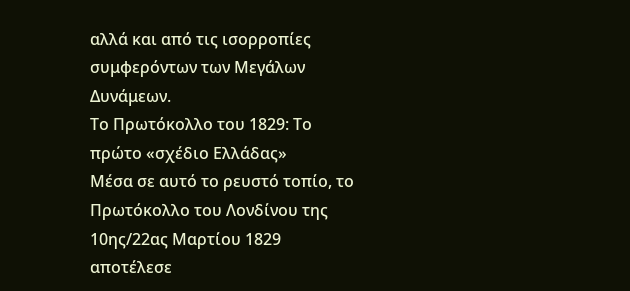αλλά και από τις ισορροπίες συμφερόντων των Μεγάλων Δυνάμεων.
Το Πρωτόκολλο του 1829: Το πρώτο «σχέδιο Ελλάδας»
Μέσα σε αυτό το ρευστό τοπίο, το Πρωτόκολλο του Λονδίνου της 10ης/22ας Μαρτίου 1829 αποτέλεσε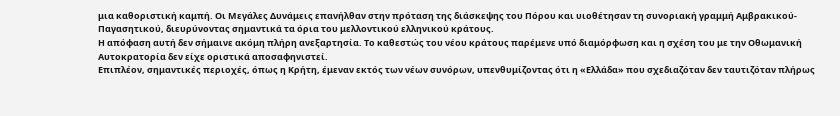μια καθοριστική καμπή. Οι Μεγάλες Δυνάμεις επανήλθαν στην πρόταση της διάσκεψης του Πόρου και υιοθέτησαν τη συνοριακή γραμμή Αμβρακικού-Παγασητικού, διευρύνοντας σημαντικά τα όρια του μελλοντικού ελληνικού κράτους.
Η απόφαση αυτή δεν σήμαινε ακόμη πλήρη ανεξαρτησία. Το καθεστώς του νέου κράτους παρέμενε υπό διαμόρφωση και η σχέση του με την Οθωμανική Αυτοκρατορία δεν είχε οριστικά αποσαφηνιστεί.
Επιπλέον, σημαντικές περιοχές, όπως η Κρήτη, έμεναν εκτός των νέων συνόρων, υπενθυμίζοντας ότι η «Ελλάδα» που σχεδιαζόταν δεν ταυτιζόταν πλήρως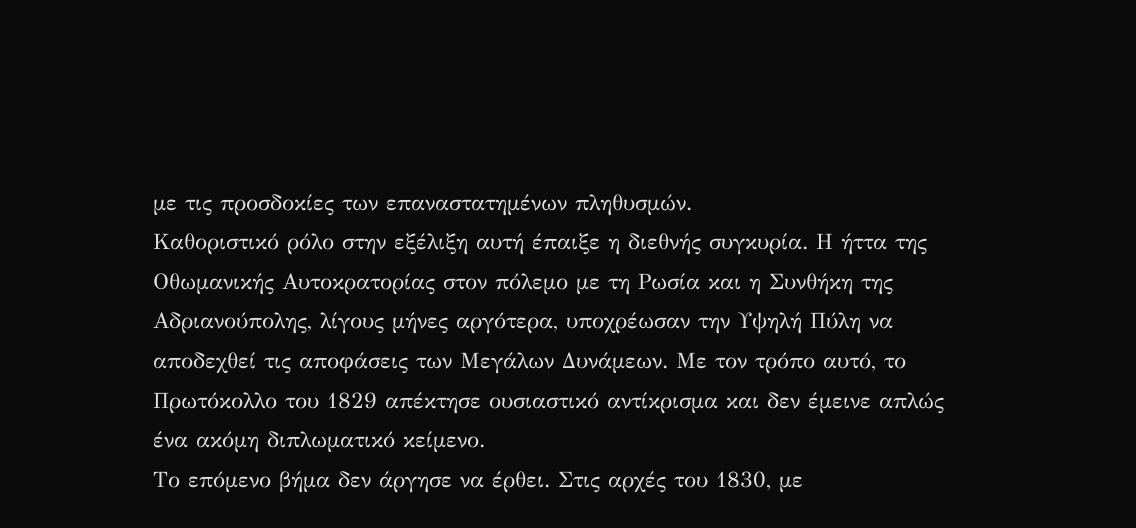με τις προσδοκίες των επαναστατημένων πληθυσμών.
Καθοριστικό ρόλο στην εξέλιξη αυτή έπαιξε η διεθνής συγκυρία. Η ήττα της Οθωμανικής Αυτοκρατορίας στον πόλεμο με τη Ρωσία και η Συνθήκη της Αδριανούπολης, λίγους μήνες αργότερα, υποχρέωσαν την Υψηλή Πύλη να αποδεχθεί τις αποφάσεις των Μεγάλων Δυνάμεων. Με τον τρόπο αυτό, το Πρωτόκολλο του 1829 απέκτησε ουσιαστικό αντίκρισμα και δεν έμεινε απλώς ένα ακόμη διπλωματικό κείμενο.
Το επόμενο βήμα δεν άργησε να έρθει. Στις αρχές του 1830, με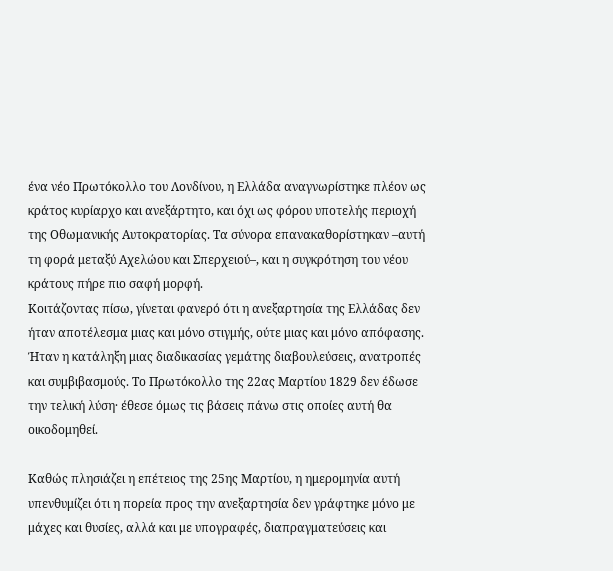ένα νέο Πρωτόκολλο του Λονδίνου, η Ελλάδα αναγνωρίστηκε πλέον ως κράτος κυρίαρχο και ανεξάρτητο, και όχι ως φόρου υποτελής περιοχή της Οθωμανικής Αυτοκρατορίας. Τα σύνορα επανακαθορίστηκαν –αυτή τη φορά μεταξύ Αχελώου και Σπερχειού–, και η συγκρότηση του νέου κράτους πήρε πιο σαφή μορφή.
Κοιτάζοντας πίσω, γίνεται φανερό ότι η ανεξαρτησία της Ελλάδας δεν ήταν αποτέλεσμα μιας και μόνο στιγμής, ούτε μιας και μόνο απόφασης. Ήταν η κατάληξη μιας διαδικασίας γεμάτης διαβουλεύσεις, ανατροπές και συμβιβασμούς. Το Πρωτόκολλο της 22ας Μαρτίου 1829 δεν έδωσε την τελική λύση· έθεσε όμως τις βάσεις πάνω στις οποίες αυτή θα οικοδομηθεί.

Καθώς πλησιάζει η επέτειος της 25ης Μαρτίου, η ημερομηνία αυτή υπενθυμίζει ότι η πορεία προς την ανεξαρτησία δεν γράφτηκε μόνο με μάχες και θυσίες, αλλά και με υπογραφές, διαπραγματεύσεις και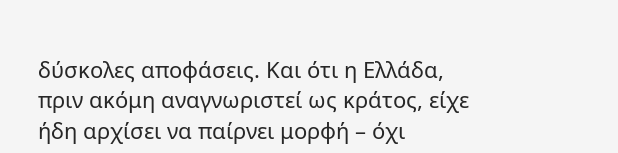δύσκολες αποφάσεις. Και ότι η Ελλάδα, πριν ακόμη αναγνωριστεί ως κράτος, είχε ήδη αρχίσει να παίρνει μορφή – όχι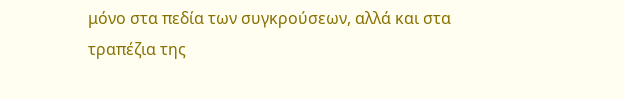μόνο στα πεδία των συγκρούσεων, αλλά και στα τραπέζια της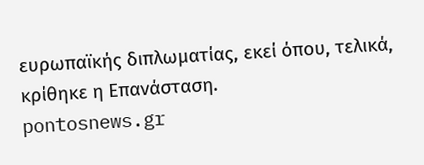ευρωπαϊκής διπλωματίας, εκεί όπου, τελικά, κρίθηκε η Επανάσταση.
pontosnews.gr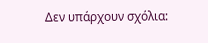Δεν υπάρχουν σχόλια: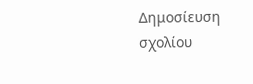Δημοσίευση σχολίου